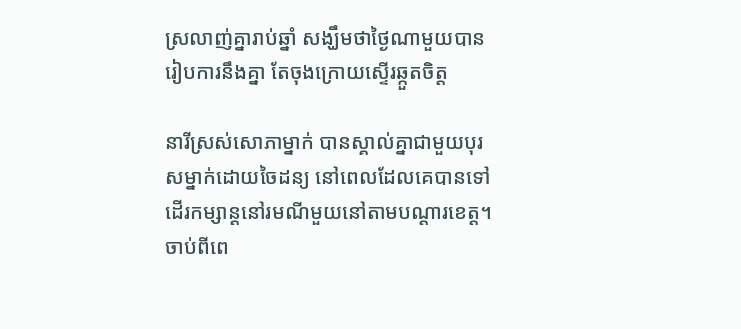ស្រលាញ់គ្នារាប់ឆ្នាំ សង្ឃឹមថាថ្ងៃណាមួយបានរៀបការនឹងគ្នា តែចុងក្រោយស្ទើរឆ្កួតចិត្ត

នារីស្រស់សោភាម្នាក់ បានស្គាល់គ្នាជាមួយបុរសម្នាក់ដោយចៃដន្យ នៅពេលដែលគេបានទៅដើរកម្សាន្ដនៅរមណីមួយនៅតាមបណ្ដារខេត្ត។ ចាប់ពីពេ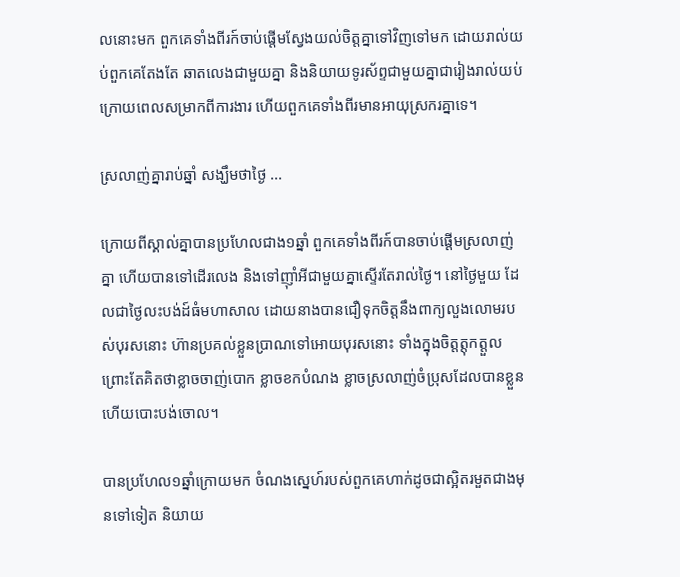លនោះមក ពួកគេទាំងពីរក៍ចាប់ផ្ដើមស្វែងយល់ចិត្តគ្នាទៅវិញទៅមក ដោយរាល់យប់ពួកគេតែងតែ ឆាតលេងជាមួយគ្នា និងនិយាយទូរស័ព្ទជាមួយគ្នាជារៀងរាល់យប់ ក្រោយពេលសម្រាកពីការងារ ហើយពួកគេទាំងពីរមានអាយុស្រករគ្នាទេ។

ស្រលាញ់គ្នារាប់ឆ្នាំ សង្ឃឹមថាថ្ងៃ ...

ក្រោយពីស្គាល់គ្នាបានប្រហែលជាង១ឆ្នាំ ពួកគេទាំងពីរក៍បានចាប់ផ្ដើមស្រលាញ់គ្នា ហើយបានទៅដើរលេង និងទៅញ៉ាំអីជាមួយគ្នាស្ទើរតែរាល់ថ្ងៃ។ នៅថ្ងៃមួយ ដែលជាថ្ងៃលះបង់ដ៍ធំមហាសាល ដោយនាងបានជឿទុកចិត្តនឹងពាក្យលួងលោមរបស់បុរសនោះ ហ៊ានប្រគល់ខ្លួនប្រាណទៅអោយបុរសនោះ ទាំងក្នុងចិត្តត្ដុកត្ដួល ព្រោះតែគិតថាខ្លាចចាញ់បោក ខ្លាចខកបំណង ខ្លាចស្រលាញ់ចំប្រុសដែលបានខ្លួនហើយបោះបង់ចោល។

បានប្រហែល១ឆ្នាំក្រោយមក ចំណងស្នេហ៍របស់ពួកគេហាក់ដូចជាស្អិតរមួតជាងមុនទៅទៀត និយាយ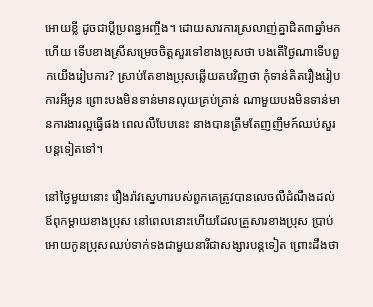អោយខ្លី ដូចជាប្ដីប្រពន្ធអញ្ចឹង។ ដោយសារការស្រលាញ់គ្នាជិត៣ឆ្នាំមកហើយ ទើបខាងស្រីសម្រេចចិត្តសួរទៅខាងប្រុសថា បងតើថ្ងៃណាទើបពួកយើងរៀបការ? ស្រាប់តែខាងប្រុសឆ្លើយតបវិញថា កុំទាន់គិតរឿងរៀបការអីអូន ព្រោះបងមិនទាន់មានលុយគ្រប់គ្រាន់ ណាមួយបងមិនទាន់មានការងារល្អធ្វើផង ពេលលឺបែបនេះ នាងបានត្រឹមតែញញឹមក៍ឈប់សួរបន្ដទៀតទៅ។

នៅថ្ងៃមួយនោះ រឿងរ៉ាវស្នេហារបស់ពួកគេត្រូវបានលេចលឺដំណឹងដល់ឪពុកម្ដាយខាងប្រុស នៅពេលនោះហើយដែលគ្រួសារខាងប្រុស ប្រាប់អោយកូនប្រុសឈប់ទាក់ទងជាមួយនារីជាសង្សារបន្ដទៀត ព្រោះដឹងថា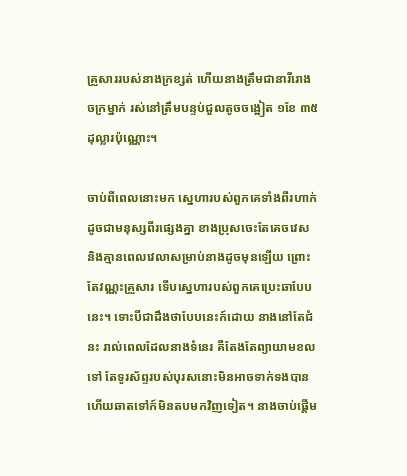គ្រួសាររបស់នាងក្រខ្សត់ ហើយនាងត្រឹមជានារីរោងចក្រម្នាក់ រស់នៅត្រឹមបន្ទប់ជួលតូចចង្អៀត ១ខែ ៣៥ដុល្លារប៉ុណ្ណោះ។

ចាប់ពីពេលនោះមក ស្នេហារបស់ពួកគេទាំងពីរហាក់ដូចជាមនុស្សពីរផ្សេងគ្នា ខាងប្រុសចេះតែគេចវេស និងគ្មានពេលវេលាសម្រាប់នាងដូចមុនឡើយ ព្រោះតែវណ្ណះគ្រួសារ ទើបស្នេហារបស់ពួកគេប្រេះឆាបែបនេះ។ ទោះបីជាដឹងថាបែបនេះក៍ដោយ នាងនៅតែជំនះ រាល់ពេលដែលនាងទំនេរ គឺតែងតែព្យាយាមខលទៅ តែទូរស័ព្ទរបស់បុរសនោះមិនអាចទាក់ទងបាន ហើយឆាតទៅក៍មិនតបមកវិញទៀត។ នាងចាប់ផ្ដើម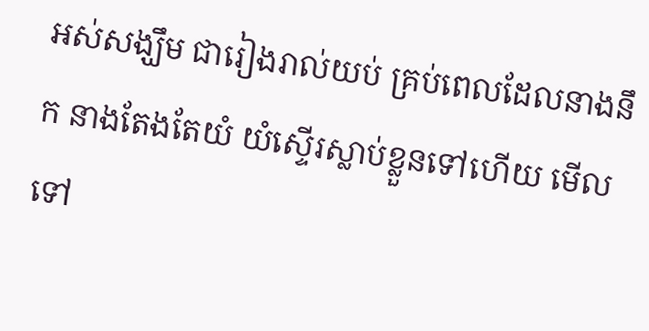អស់សង្ឃឹម ជារៀងរាល់យប់ គ្រប់ពេលដែលនាងនឹក នាងតែងតែយំ យំស្ទើរស្លាប់ខ្លួនទៅហើយ មើលទៅ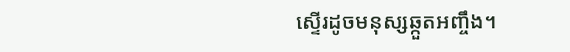ស្ទើរដូចមនុស្សឆ្កួតអញ្ចឹង។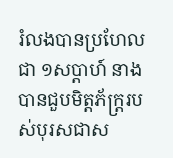រំលងបានប្រហែលជា ១សប្ដាហ៍ នាងបានជួបមិត្តភ័ក្រ្ដរបស់បុរសជាស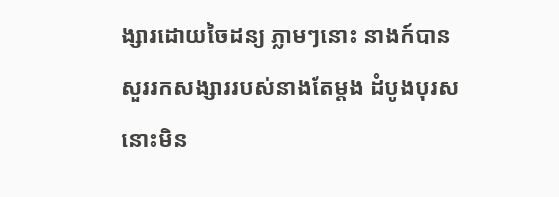ង្សារដោយចៃដន្យ ភ្លាមៗនោះ នាងក៍បានសួររកសង្សាររបស់នាងតែម្ដង ដំបូងបុរសនោះមិន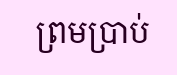ព្រមប្រាប់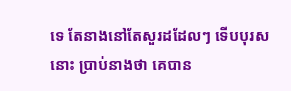ទេ តែនាងនៅតែសួរដដែលៗ ទើបបុរសនោះ ប្រាប់នាងថា គេបាន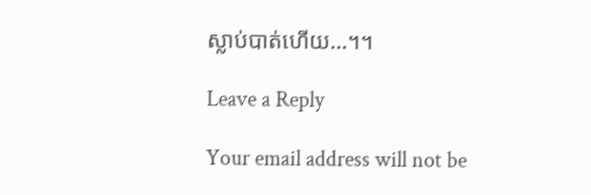ស្លាប់បាត់ហើយ…។។

Leave a Reply

Your email address will not be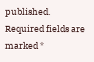published. Required fields are marked *